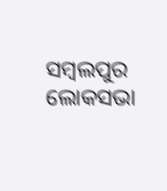ସମ୍ବଲପୁର ଲୋକସଭା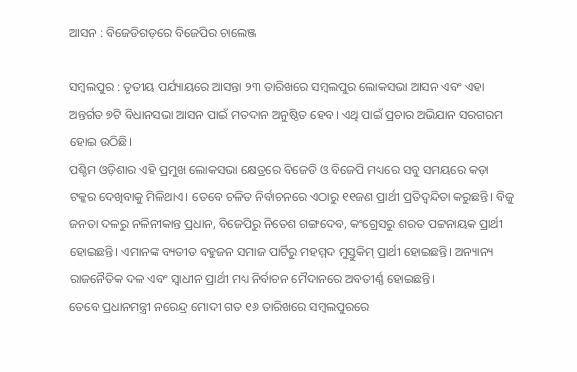ଆସନ : ବିଜେଡିଗଡ଼ରେ ବିଜେପିର ଚାଲେଞ୍ଜ

ସମ୍ବଲପୁର : ତୃତୀୟ ପର୍ଯ୍ୟାୟରେ ଆସନ୍ତା ୨୩ ତାରିଖରେ ସମ୍ବଲପୁର ଲୋକସଭା ଆସନ ଏବଂ ଏହା ଅନ୍ତର୍ଗତ ୭ଟି ବିଧାନସଭା ଆସନ ପାଇଁ ମତଦାନ ଅନୁଷ୍ଠିତ ହେବ। ଏଥି ପାଇଁ ପ୍ରଚାର ଅଭିଯାନ ସରଗରମ ହୋଇ ଉଠିଛି।
ପଶ୍ଚିମ ଓଡ଼ିଶାର ଏହି ପ୍ରମୁଖ ଲୋକସଭା କ୍ଷେତ୍ରରେ ବିଜେଡି ଓ ବିଜେପି ମଧ୍ୟରେ ସବୁ ସମୟରେ କଡ଼ା ଟକ୍କର ଦେଖିବାକୁ ମିଳିଥାଏ। ତେବେ ଚଳିତ ନିର୍ବାଚନରେ ଏଠାରୁ ୧୧ଜଣ ପ୍ରାର୍ଥୀ ପ୍ରତିଦ୍ୱନ୍ଦିତା କରୁଛନ୍ତି। ବିଜୁ ଜନତା ଦଳରୁ ନଳିନୀକାନ୍ତ ପ୍ରଧାନ, ବିଜେପିରୁ ନିତେଶ ଗଙ୍ଗଦେବ, କଂଗ୍ରେସରୁ ଶରତ ପଟ୍ଟନାୟକ ପ୍ରାର୍ଥୀ ହୋଇଛନ୍ତି। ଏମାନଙ୍କ ବ୍ୟତୀତ ବହୁଜନ ସମାଜ ପାର୍ଟିରୁ ମହମ୍ମଦ ମୁସ୍ତୁକିମ୍‍ ପ୍ରାର୍ଥୀ ହୋଇଛନ୍ତି। ଅନ୍ୟାନ୍ୟ ରାଜନୈତିକ ଦଳ ଏବଂ ସ୍ୱାଧୀନ ପ୍ରାର୍ଥୀ ମଧ୍ୟ ନିର୍ବାଚନ ମୈଦାନରେ ଅବତୀର୍ଣ୍ଣ ହୋଇଛନ୍ତି।
ତେବେ ପ୍ରଧାନମନ୍ତ୍ରୀ ନରେନ୍ଦ୍ର ମୋଦୀ ଗତ ୧୬ ତାରିଖରେ ସମ୍ବଲପୁରରେ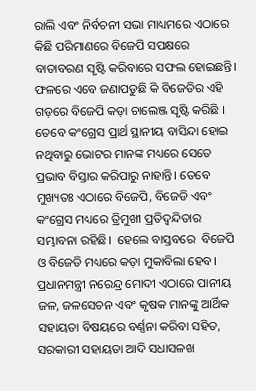ରାଲି ଏବଂ ନିର୍ବଚନୀ ସଭା ମାଧ୍ୟମରେ ଏଠାରେ କିଛି ପରିମାଣରେ ବିଜେପି ସପକ୍ଷରେ ବାତାବରଣ ସୃଷ୍ଟି କରିବାରେ ସଫଲ ହୋଇଛନ୍ତି। ଫଳରେ ଏବେ ଜଣାପଡୁଛି କି ବିଜେଡିର ଏହି ଗଡ଼ରେ ବିଜେପି କଡ଼ା ଚାଲେଞ୍ଜ ସୃଷ୍ଟି କରିଛି । ତେବେ କଂଗ୍ରେସ ପ୍ରାର୍ଥ ସ୍ଥାନୀୟ ବାସିନ୍ଦା ହୋଇ ନଥିବାରୁ ଭୋଟର ମାନଙ୍କ ମଧ୍ୟରେ ସେତେ ପ୍ରଭାବ ବିସ୍ତାର କରିପାରୁ ନାହାନ୍ତି। ତେବେ ମୁଖ୍ୟତଃ ଏଠାରେ ବିଜେପି, ବିଜେଡି ଏବଂ କଂଗ୍ରେସ ମଧ୍ୟରେ ତ୍ରିମୁଖୀ ପ୍ରତିଦ୍ୱନ୍ଦିତାର ସମ୍ଭାବନା ରହିଛି।  ହେଲେ ବାସ୍ତବରେ  ବିଜେପି ଓ ବିଜେଡି ମଧ୍ୟରେ କଡ଼ା ମୁକାବିଲା ହେବ। ପ୍ରଧାନମନ୍ତ୍ରୀ ନରେନ୍ଦ୍ର ମୋଦୀ ଏଠାରେ ପାନୀୟ ଜଳ, ଜଳସେଚନ ଏବଂ କୃଷକ ମାନଙ୍କୁ ଆର୍ଥିକ ସହାୟତା ବିଷୟରେ ବର୍ଣ୍ଣନା କରିବା ସହିତ, ସରକାରୀ ସହାୟତା ଆଦି ସଧାସଳଖ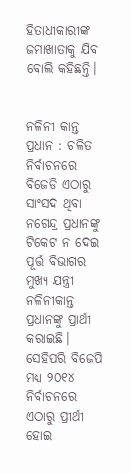ହିତାଧୀକାରୀଙ୍କ ଜମାଖାତାକୁ ଯିବ ବୋଲି କହିଛନ୍ତି।


ନଳିନୀ କାନ୍ତ ପ୍ରଧାନ : ଚଳିତ ନିର୍ବାଚନରେ ବିଜେଡି ଏଠାରୁ ସାଂସଦ ଥିବା ନଗେନ୍ଦ୍ର ପ୍ରଧାନଙ୍କୁ ଟିକେଟ ନ ଦେଇ ପୂର୍ତ୍ତ ବିଭାଗର ମୁଖ୍ୟ ଯନ୍ତ୍ରୀ ନଳିନୀକାନ୍ତ ପ୍ରଧାନଙ୍କୁ ପ୍ରାର୍ଥୀ କରାଇଛି। ସେହିପରି ବିଜେପି ମଧ୍ୟ ୨୦୧୪ ନିର୍ବାଚନରେ ଏଠାରୁ ପ୍ରୀର୍ଥୀ ହୋଇ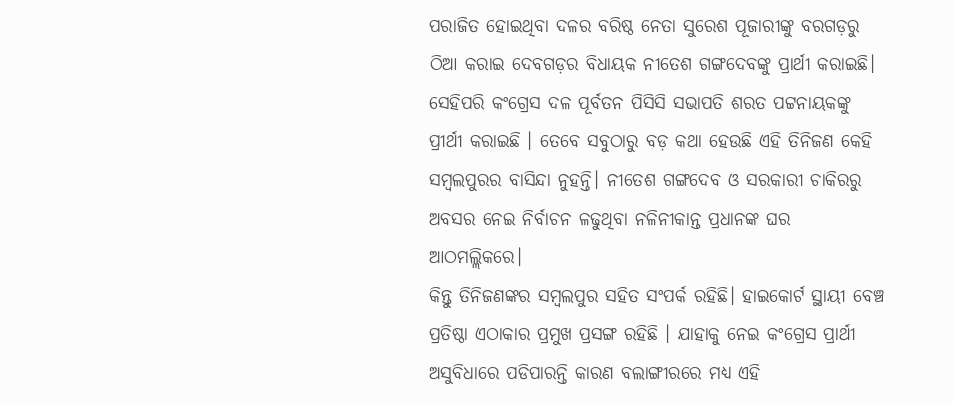ପରାଜିତ ହୋଇଥିବା ଦଳର ବରିଷ୍ଠ ନେତା ସୁରେଶ ପୂଜାରୀଙ୍କୁ ବରଗଡ଼ରୁ ଠିଆ କରାଇ ଦେବଗଡ଼ର ବିଧାୟକ ନୀତେଶ ଗଙ୍ଗଦେବଙ୍କୁ ପ୍ରାର୍ଥୀ କରାଇଛି। ସେହିପରି କଂଗ୍ରେସ ଦଳ ପୂର୍ବତନ ପିସିସି ସଭାପତି ଶରତ ପଟ୍ଟନାୟକଙ୍କୁ ପ୍ରୀର୍ଥୀ କରାଇଛି । ତେବେ ସବୁଠାରୁ ବଡ଼ କଥା ହେଉଛି ଏହି ତିନିଜଣ କେହି ସମ୍ବଲପୁରର ବାସିନ୍ଦା ନୁହନ୍ତି। ନୀତେଶ ଗଙ୍ଗଦେବ ଓ ସରକାରୀ ଚାକିରରୁ ଅବସର ନେଇ ନିର୍ବାଚନ ଳଢୁଥିବା ନଳିନୀକାନ୍ତ ପ୍ରଧାନଙ୍କ ଘର ଆଠମଲ୍ଲିକରେ।
କିନ୍ତୁ ତିନିଜଣଙ୍କର ସମ୍ବଲପୁର ସହିତ ସଂପର୍କ ରହିଛି। ହାଇକୋର୍ଟ ସ୍ଥାୟୀ ବେଞ୍ଚ ପ୍ରତିଷ୍ଠା ଏଠାକାର ପ୍ରମୁଖ ପ୍ରସଙ୍ଗ ରହିଛି । ଯାହାକୁ ନେଇ କଂଗ୍ରେସ ପ୍ରାର୍ଥୀ ଅସୁବିଧାରେ ପଡିପାରନ୍ତି କାରଣ ବଲାଙ୍ଗୀରରେ ମଧ୍ୟ ଏହି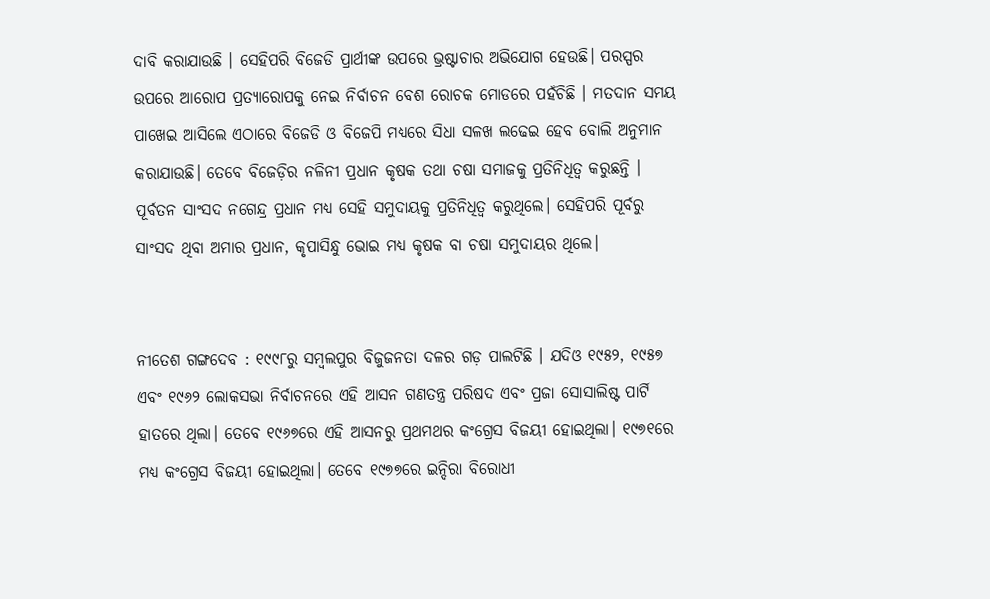ଦାବି କରାଯାଉଛି । ସେହିପରି ବିଜେଡି ପ୍ରାର୍ଥୀଙ୍କ ଉପରେ ଭ୍ରଷ୍ଟାଚାର ଅଭିଯୋଗ ହେଉଛି। ପରସ୍ପର ଉପରେ ଆରୋପ ପ୍ରତ୍ୟାରୋପକୁ ନେଇ ନିର୍ବାଚନ ବେଶ ରୋଚକ ମୋଡରେ ପହଁଚିଛି । ମତଦାନ ସମୟ ପାଖେଇ ଆସିଲେ ଏଠାରେ ବିଜେଡି ଓ ବିଜେପି ମଧ୍ୟରେ ସିଧା ସଳଖ ଲଢେଇ ହେବ ବୋଲି ଅନୁମାନ କରାଯାଉଛି। ତେବେ ବିଜେଡ଼ିର ନଳିନୀ ପ୍ରଧାନ କୃଷକ ତଥା ଚଷା ସମାଜକୁ ପ୍ରତିନିଧିତ୍ୱ କରୁଛନ୍ତି । ପୂର୍ବତନ ସାଂସଦ ନଗେନ୍ଦ୍ର ପ୍ରଧାନ ମଧ୍ୟ ସେହି ସମୁଦାୟକୁ ପ୍ରତିନିଧିତ୍ୱ କରୁଥିଲେ। ସେହିପରି ପୂର୍ବରୁ ସାଂସଦ ଥିବା ଅମାର ପ୍ରଧାନ, କୃପାସିନ୍ଧୁ ଭୋଇ ମଧ୍ୟ କୃଷକ ବା ଚଷା ସମୁଦାୟର ଥିଲେ।


ନୀତେଶ ଗଙ୍ଗଦେବ : ୧୯୯୮ରୁ ସମ୍ବଲପୁର ବିଜୁଜନତା ଦଳର ଗଡ଼ ପାଲଟିଛି । ଯଦିଓ ୧୯୫୨, ୧୯୫୭ ଏବଂ ୧୯୬୨ ଲୋକସଭା ନିର୍ବାଚନରେ ଏହି ଆସନ ଗଣତନ୍ତ୍ର ପରିଷଦ ଏବଂ ପ୍ରଜା ସୋସାଲିଷ୍ଟ ପାର୍ଟି ହାତରେ ଥିଲା। ତେବେ ୧୯୬୭ରେ ଏହି ଆସନରୁ ପ୍ରଥମଥର କଂଗ୍ରେସ ବିଜୟୀ ହୋଇଥିଲା। ୧୯୭୧ରେ ମଧ୍ୟ କଂଗ୍ରେସ ବିଜୟୀ ହୋଇଥିଲା। ତେବେ ୧୯୭୭ରେ ଇନ୍ଦିରା ବିରୋଧୀ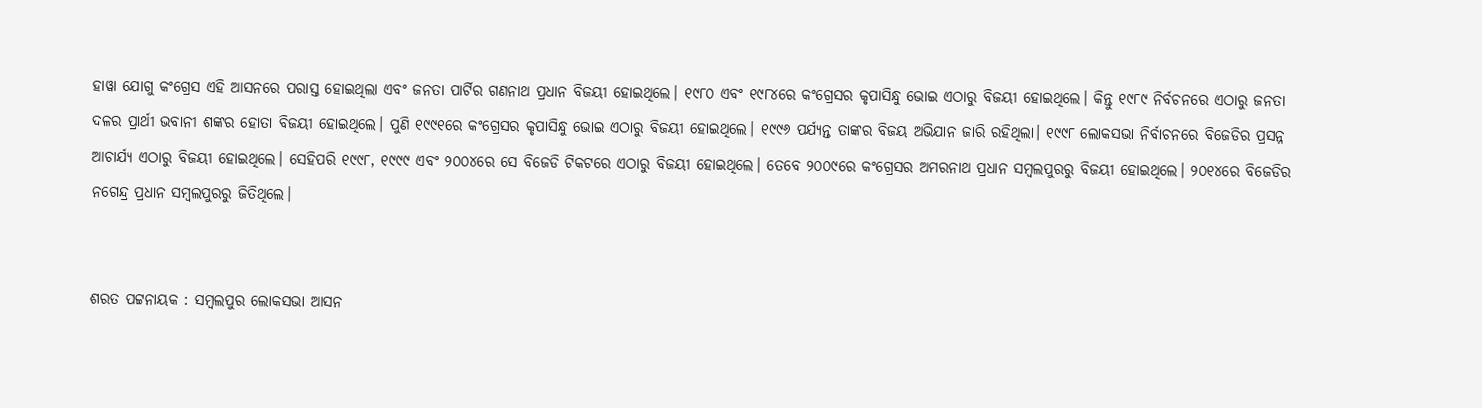ହାୱା ଯୋଗୁ କଂଗ୍ରେସ ଏହି ଆସନରେ ପରାସ୍ତ ହୋଇଥିଲା ଏବଂ ଜନତା ପାର୍ଟିର ଗଣନାଥ ପ୍ରଧାନ ବିଜୟୀ ହୋଇଥିଲେ। ୧୯୮୦ ଏବଂ ୧୯୮୪ରେ କଂଗ୍ରେସର କୃପାସିନ୍ଧୁ ଭୋଇ ଏଠାରୁ ବିଜୟୀ ହୋଇଥିଲେ। କିନ୍ତୁ ୧୯୮୯ ନିର୍ବଚନରେ ଏଠାରୁ ଜନତା ଦଳର ପ୍ରାର୍ଥୀ ଭବାନୀ ଶଙ୍କର ହୋତା ବିଜୟୀ ହୋଇଥିଲେ। ପୁଣି ୧୯୯୧ରେ କଂଗ୍ରେସର କୃପାସିନ୍ଧୁ ଭୋଇ ଏଠାରୁ ବିଜୟୀ ହୋଇଥିଲେ। ୧୯୯୬ ପର୍ଯ୍ୟନ୍ତ ତାଙ୍କର ବିଜୟ ଅଭିଯାନ ଜାରି ରହିଥିଲା। ୧୯୯୮ ଲୋକସଭା ନିର୍ବାଚନରେ ବିଜେଡିର ପ୍ରସନ୍ନ ଆଚାର୍ଯ୍ୟ ଏଠାରୁ ବିଜୟୀ ହୋଇଥିଲେ। ସେହିପରି ୧୯୯୮, ୧୯୯୯ ଏବଂ ୨୦୦୪ରେ ସେ ବିଜେଡି ଟିକଟରେ ଏଠାରୁ ବିଜୟୀ ହୋଇଥିଲେ। ତେବେ ୨୦୦୯ରେ କଂଗ୍ରେସର ଅମରନାଥ ପ୍ରଧାନ ସମ୍ବଲପୁରରୁ ବିଜୟୀ ହୋଇଥିଲେ। ୨୦୧୪ରେ ବିଜେଡିର ନଗେନ୍ଦ୍ର ପ୍ରଧାନ ସମ୍ବଲପୁରରୁ ଜିତିଥିଲେ।


ଶରତ ପଟ୍ଟନାୟକ : ସମ୍ବଲପୁର ଲୋକସଭା ଆସନ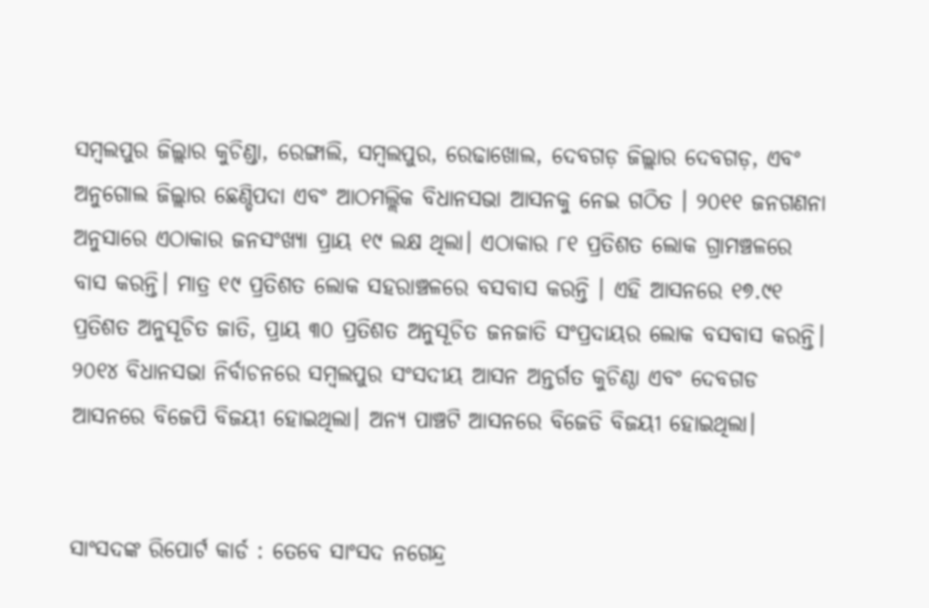ସମ୍ବଲପୁର ଜିଲ୍ଲାର କୁଚିଣ୍ଡା, ରେଙ୍ଗାଲି, ସମ୍ବଲପୁର, ରେଢାଖୋଲ, ଦେବଗଡ଼ ଜିଲ୍ଲାର ଦେବଗଡ଼, ଏବଂ ଅନୁଗୋଲ ଜିଲ୍ଲାର ଛେଣ୍ଡିପଦା ଏବଂ ଆଠମଲ୍ଲିକ ବିଧାନସଭା ଆସନକୁ ନେଇ ଗଠିତ । ୨୦୧୧ ଜନଗଣନା ଅନୁସାରେ ଏଠାକାର ଜନସଂଖ୍ୟା ପ୍ରାୟ ୧୯ ଲକ୍ଷ ଥିଲା। ଏଠାକାର ୮୧ ପ୍ରତିଶତ ଲୋକ ଗ୍ରାମଞ୍ଚଳରେ ବାସ କରନ୍ତି। ମାତ୍ର ୧୯ ପ୍ରତିଶତ ଲୋକ ସହରାଞ୍ଚଳରେ ବସବାସ କରନ୍ତି । ଏହି ଆସନରେ ୧୭.୯୧ ପ୍ରତିଶତ ଅନୁସୂଚିତ ଜାତି, ପ୍ରାୟ ୩୦ ପ୍ରତିଶତ ଅନୁସୂଚିତ ଜନଜାତି ସଂପ୍ରଦାୟର ଲୋକ ବସବାସ କରନ୍ତି।
୨୦୧୪ ବିଧାନସଭା ନିର୍ବାଚନରେ ସମ୍ବଲପୁର ସଂସଦୀୟ ଆସନ ଅନ୍ତର୍ଗତ କୁଚିଣ୍ଠା ଏବଂ ଦେବଗଡ ଆସନରେ ବିଜେପି ବିଜୟୀ ହୋଇଥିଲା। ଅନ୍ୟ ପାଞ୍ଚଟି ଆସନରେ ବିଜେଡି ବିଜୟୀ ହୋଇଥିଲା।


ସାଂସଦଙ୍କ ରିପୋର୍ଟ କାର୍ଡ : ତେବେ ସାଂସଦ ନଗେନ୍ଦ୍ର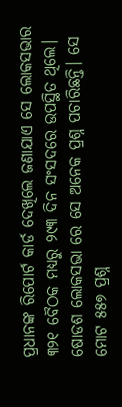ପ୍ରଧାନଙ୍କ ରିପୋର୍ଟ କାର୍ଡ ଦେଖିଲେ ଜଣାଯାଏ ସେ ଲୋକସଭାର ୩୨୧ ବୈଠକ ମଧ୍ୟରୁ ୨୯୩ ଦିନ ସଂସଦରେ ଉପସ୍ଥିତ ଥିଲେ। ଷୋଡଶ ଲୋକସଭା ରେ ସେ ଅନେକ ପ୍ରଶ୍ନ ପଚାରିଛନ୍ତି। ସେ ମୋଟ ୫୫୭ ପ୍ରଶ୍ନ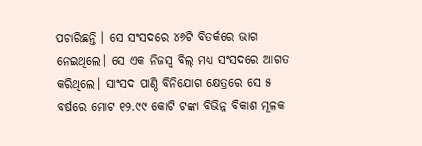ପଚାରିଛନ୍ତି । ସେ ସଂସଦରେ ୪୬ଟି ବିତର୍କରେ ଭାଗ ନେଇଥିଲେ। ସେ ଏକ ନିଜସ୍ବ ବିଲ୍ ମଧ୍ୟ ସଂସଦରେ ଆଗତ କରିଥିଲେ। ସାଂସଦ ପାଣ୍ଠି ବିନିଯୋଗ କ୍ଷେତ୍ରରେ ସେ ୫ ବର୍ଷରେ ମୋଟ ୧୨.୯୯ କୋଟି ଟଙ୍କା ବିଭିନ୍ନ ବିକାଶ ମୂଳକ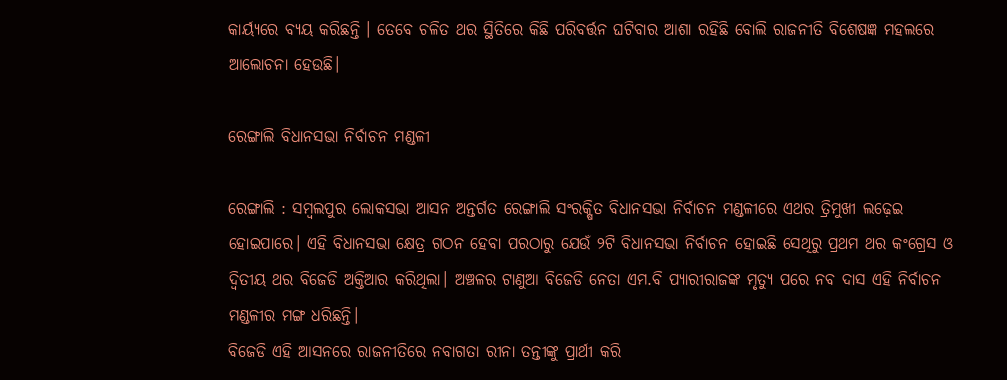କାର୍ୟ୍ୟରେ ବ୍ୟୟ କରିଛନ୍ତି । ତେବେ ଚଳିତ ଥର ସ୍ଥିତିରେ କିଛି ପରିବର୍ତ୍ତନ ଘଟିବାର ଆଶା ରହିଛି ବୋଲି ରାଜନୀତି ବିଶେଷଜ୍ଞ ମହଲରେ ଆଲୋଚନା ହେଉଛି।

ରେଙ୍ଗାଲି ବିଧାନସଭା ନିର୍ବାଚନ ମଣ୍ଡଳୀ

ରେଙ୍ଗାଲି : ସମ୍ବଲପୁର ଲୋକସଭା ଆସନ ଅନ୍ତର୍ଗତ ରେଙ୍ଗାଲି ସଂରକ୍ଷିତ ବିଧାନସଭା ନିର୍ବାଚନ ମଣ୍ଡଳୀରେ ଏଥର ତ୍ରିମୁଖୀ ଲଢ଼େଇ ହୋଇପାରେ। ଏହି ବିଧାନସଭା କ୍ଷେତ୍ର ଗଠନ ହେବା ପରଠାରୁ ଯେଉଁ ୨ଟି ବିଧାନସଭା ନିର୍ବାଚନ ହୋଇଛି ସେଥିରୁ ପ୍ରଥମ ଥର କଂଗ୍ରେସ ଓ ଦ୍ୱିତୀୟ ଥର ବିଜେଡି ଅକ୍ତିଆର କରିଥିଲା। ଅଞ୍ଚଳର ଟାଣୁଆ ବିଜେଡି ନେତା ଏମ.ବି ପ୍ୟାରୀରାଜଙ୍କ ମୃତ୍ୟୁ ପରେ ନବ ଦାସ ଏହି ନିର୍ବାଚନ ମଣ୍ଡଳୀର ମଙ୍ଗ ଧରିଛନ୍ତି।
ବିଜେଡି ଏହି ଆସନରେ ରାଜନୀତିରେ ନବାଗତା ରୀନା ତନ୍ତୀଙ୍କୁ ପ୍ରାର୍ଥୀ କରି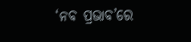‘ନବ ପ୍ରଭାବ’ରେ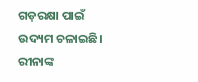ଗଡ଼ରକ୍ଷା ପାଇଁ ଉଦ୍ୟମ ଚଳାଇଛି। ରୀନାଙ୍କ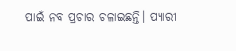ପାଇଁ ନବ ପ୍ରଚାର ଚଳାଇଛନ୍ତି। ପ୍ୟାରୀ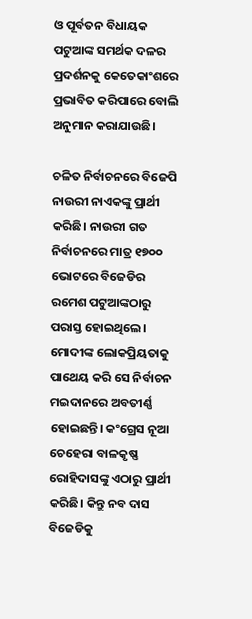ଓ ପୂର୍ବତନ ବିଧାୟକ ପଟୁଆଙ୍କ ସମର୍ଥକ ଦଳର ପ୍ରଦର୍ଶନକୁ କେତେକାଂଶରେ ପ୍ରଭାବିତ କରିପାରେ ବୋଲି ଅନୁମାନ କରାଯାଉଛି।

ଚଳିତ ନିର୍ବାଚନରେ ବିଜେପି ନାଉରୀ ନାଏକଙ୍କୁ ପ୍ରାର୍ଥୀ କରିଛି। ନାଉରୀ ଗତ ନିର୍ବାଚନରେ ମାତ୍ର ୧୭୦୦ ଭୋଟରେ ବିଜେଡିର ରମେଶ ପଟୁଆଙ୍କଠାରୁ ପରାସ୍ତ ହୋଇଥିଲେ। ମୋଦୀଙ୍କ ଲୋକପ୍ରିୟତାକୁ ପାଥେୟ କରି ସେ ନିର୍ବାଚନ ମଇଦାନରେ ଅବତୀର୍ଣ୍ଣ ହୋଇଛନ୍ତି। କଂଗ୍ରେସ ନୂଆ ଚେହେରା ବାଳକୃଷ୍ଣ ରୋହିଦାସଙ୍କୁ ଏଠାରୁ ପ୍ରାର୍ଥୀ କରିଛି। କିନ୍ତୁ ନବ ଦାସ ବିଜେଡିକୁ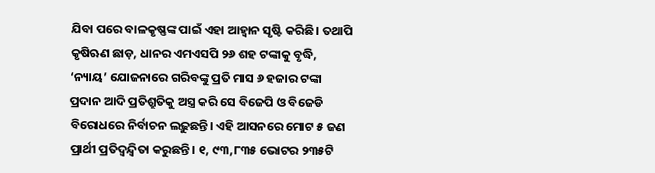ଯିବା ପରେ ବାଳକୃଷ୍ଣଙ୍କ ପାଇଁ ଏହା ଆହ୍ୱାନ ସୃଷ୍ଟି କରିଛି। ତଥାପି କୃଷିଋଣ ଛାଡ଼, ଧାନର ଏମଏସପି ୨୬ ଶହ ଟଙ୍କାକୁ ବୃଦ୍ଧି, ‘ନ୍ୟାୟ’ ଯୋଜନାରେ ଗରିବଙ୍କୁ ପ୍ରତି ମାସ ୬ ହଜାର ଟଙ୍କା ପ୍ରଦାନ ଆଦି ପ୍ରତିଶ୍ରୁତିକୁ ଅସ୍ତ୍ର କରି ସେ ବିଜେପି ଓ ବିଜେଡି ବିରୋଧରେ ନିର୍ବାଚନ ଲଢ଼ୁଛନ୍ତି। ଏହି ଆସନରେ ମୋଟ ୫ ଜଣ ପ୍ରାର୍ଥୀ ପ୍ରତିଦ୍ବନ୍ଦ୍ବିତା କରୁଛନ୍ତି। ୧, ୯୩,୮୩୫ ଭୋଟର ୨୩୫ଟି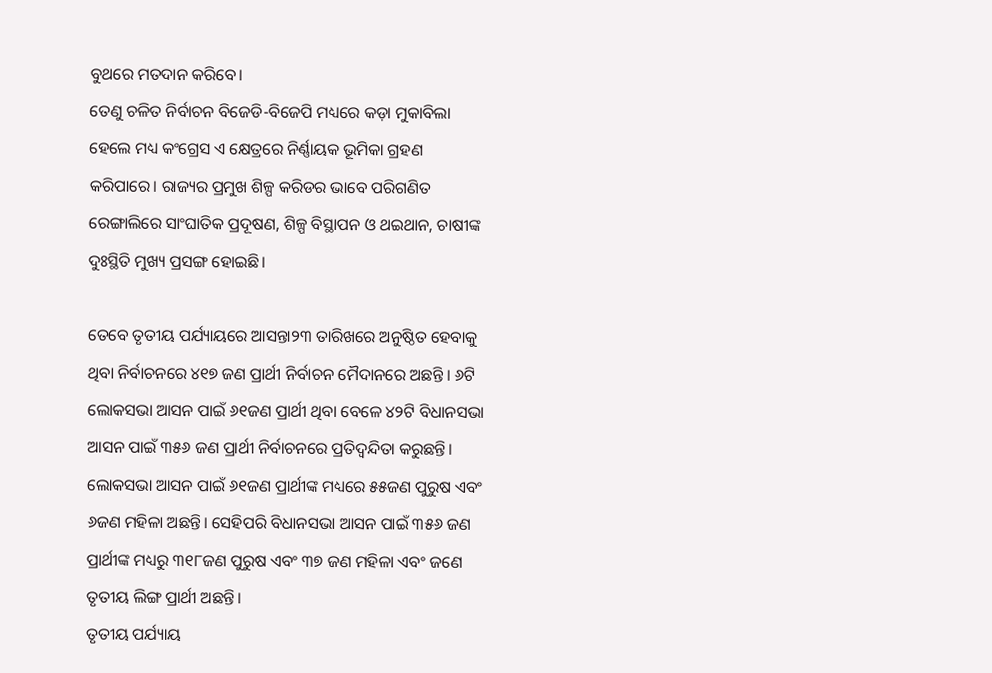ବୁଥରେ ମତଦାନ କରିବେ।
ତେଣୁ ଚଳିତ ନିର୍ବାଚନ ବିଜେଡି-ବିଜେପି ମଧ୍ୟରେ କଡ଼ା ମୁକାବିଲା ହେଲେ ମଧ୍ୟ କଂଗ୍ରେସ ଏ କ୍ଷେତ୍ରରେ ନିର୍ଣ୍ଣାୟକ ଭୂମିକା ଗ୍ରହଣ କରିପାରେ। ରାଜ୍ୟର ପ୍ରମୁଖ ଶିଳ୍ପ କରିଡର ଭାବେ ପରିଗଣିତ ରେଙ୍ଗାଲିରେ ସାଂଘାତିକ ପ୍ରଦୂଷଣ, ଶିଳ୍ପ ବିସ୍ଥାପନ ଓ ଥଇଥାନ, ଚାଷୀଙ୍କ ଦୁଃସ୍ଥିତି ମୁଖ୍ୟ ପ୍ରସଙ୍ଗ ହୋଇଛି।

ତେବେ ତୃତୀୟ ପର୍ଯ୍ୟାୟରେ ଆସନ୍ତା୨୩ ତାରିଖରେ ଅନୁଷ୍ଠିତ ହେବାକୁ ଥିବା ନିର୍ବାଚନରେ ୪୧୭ ଜଣ ପ୍ରାର୍ଥୀ ନିର୍ବାଚନ ମୈଦାନରେ ଅଛନ୍ତି । ୬ଟି ଲୋକସଭା ଆସନ ପାଇଁ ୬୧ଜଣ ପ୍ରାର୍ଥୀ ଥିବା ବେଳେ ୪୨ଟି ବିଧାନସଭା ଆସନ ପାଇଁ ୩୫୬ ଜଣ ପ୍ରାର୍ଥୀ ନିର୍ବାଚନରେ ପ୍ରତିଦ୍ୱନ୍ଦିତା କରୁଛନ୍ତି। ଲୋକସଭା ଆସନ ପାଇଁ ୬୧ଜଣ ପ୍ରାର୍ଥୀଙ୍କ ମଧ୍ୟରେ ୫୫ଜଣ ପୁରୁଷ ଏବଂ ୬ଜଣ ମହିଳା ଅଛନ୍ତି। ସେହିପରି ବିଧାନସଭା ଆସନ ପାଇଁ ୩୫୬ ଜଣ ପ୍ରାର୍ଥୀଙ୍କ ମଧ୍ୟରୁ ୩୧୮ଜଣ ପୁରୁଷ ଏବଂ ୩୭ ଜଣ ମହିଳା ଏବଂ ଜଣେ ତୃତୀୟ ଲିଙ୍ଗ ପ୍ରାର୍ଥୀ ଅଛନ୍ତି।
ତୃତୀୟ ପର୍ଯ୍ୟାୟ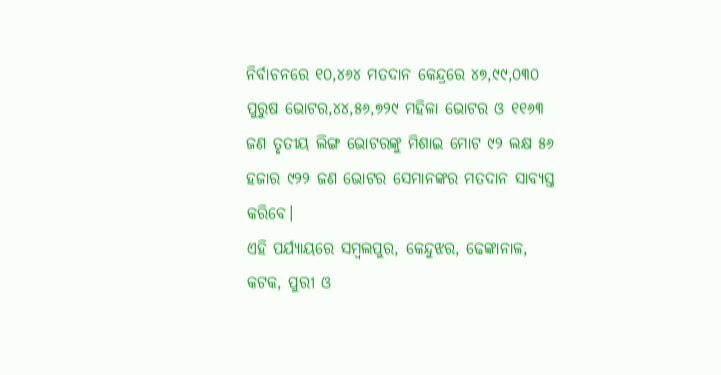ନିର୍ବାଚନରେ ୧୦,୪୬୪ ମତଦାନ କେନ୍ଦ୍ରରେ ୪୭,୯୯,୦୩୦ ପୁରୁଷ ଭୋଟର,୪୪,୫୬,୭୨୯ ମହିଳା ଭୋଟର ଓ ୧୧୬୩ ଜଣ ତୃତୀୟ ଲିଙ୍ଗ ଭୋଟରଙ୍କୁ ମିଶାଇ ମୋଟ ୯୨ ଲକ୍ଷ ୫୬ ହଜାର ୯୨୨ ଜଣ ଭୋଟର ସେମାନଙ୍କର ମତଦାନ ସାବ୍ୟସ୍ତ କରିବେ।
ଏହି ପର୍ଯ୍ୟାୟରେ ସମ୍ବଲପୁର, କେନ୍ଦୁଝର, ଢେଙ୍କାନାଳ, କଟକ, ପୁରୀ ଓ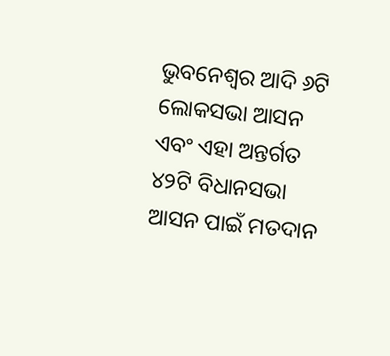ଭୁବନେଶ୍ୱର ଆଦି ୬ଟି ଲୋକସଭା ଆସନ ଏବଂ ଏହା ଅନ୍ତର୍ଗତ ୪୨ଟି ବିଧାନସଭା ଆସନ ପାଇଁ ମତଦାନ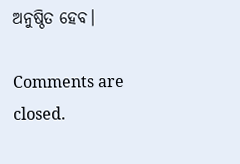ଅନୁଷ୍ଠିତ ହେବ।

Comments are closed.